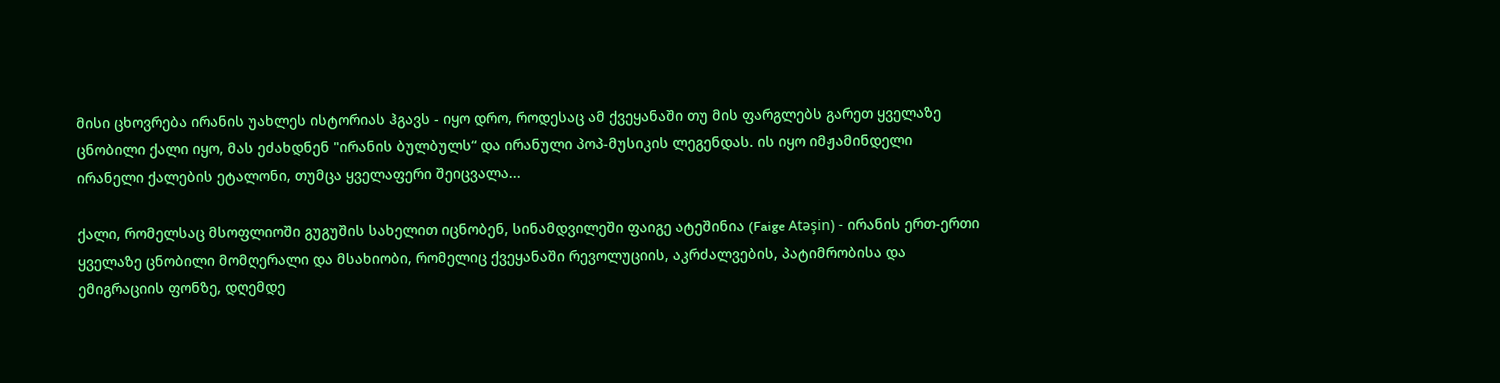მისი ცხოვრება ირანის უახლეს ისტორიას ჰგავს - იყო დრო, როდესაც ამ ქვეყანაში თუ მის ფარგლებს გარეთ ყველაზე ცნობილი ქალი იყო, მას ეძახდნენ "ირანის ბულბულს“ და ირანული პოპ-მუსიკის ლეგენდას. ის იყო იმჟამინდელი ირანელი ქალების ეტალონი, თუმცა ყველაფერი შეიცვალა...

ქალი, რომელსაც მსოფლიოში გუგუშის სახელით იცნობენ, სინამდვილეში ფაიგე ატეშინია (Faige Atəşin) - ირანის ერთ-ერთი ყველაზე ცნობილი მომღერალი და მსახიობი, რომელიც ქვეყანაში რევოლუციის, აკრძალვების, პატიმრობისა და ემიგრაციის ფონზე, დღემდე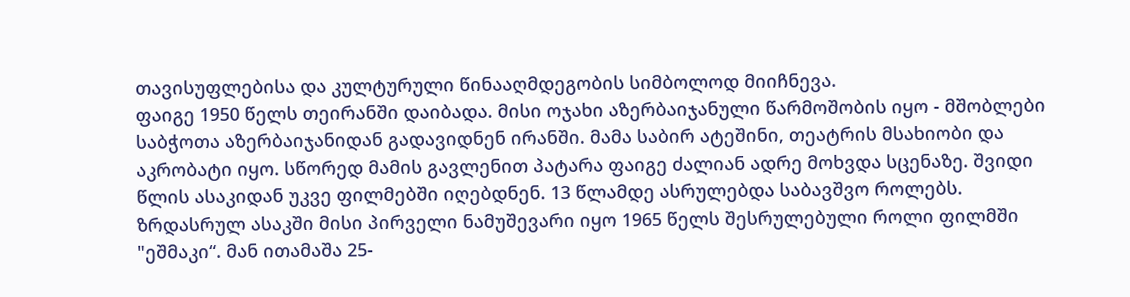თავისუფლებისა და კულტურული წინააღმდეგობის სიმბოლოდ მიიჩნევა.
ფაიგე 1950 წელს თეირანში დაიბადა. მისი ოჯახი აზერბაიჯანული წარმოშობის იყო - მშობლები საბჭოთა აზერბაიჯანიდან გადავიდნენ ირანში. მამა საბირ ატეშინი, თეატრის მსახიობი და აკრობატი იყო. სწორედ მამის გავლენით პატარა ფაიგე ძალიან ადრე მოხვდა სცენაზე. შვიდი წლის ასაკიდან უკვე ფილმებში იღებდნენ. 13 წლამდე ასრულებდა საბავშვო როლებს.
ზრდასრულ ასაკში მისი პირველი ნამუშევარი იყო 1965 წელს შესრულებული როლი ფილმში "ეშმაკი“. მან ითამაშა 25-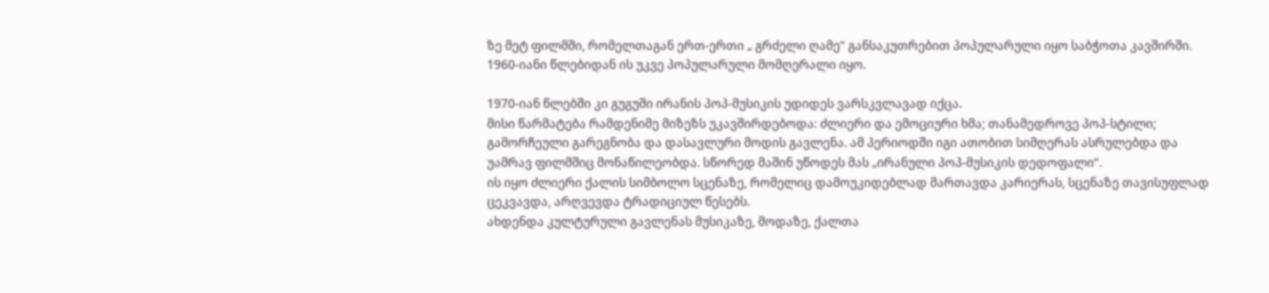ზე მეტ ფილმში, რომელთაგან ერთ-ერთი „ გრძელი ღამე“ განსაკუთრებით პოპულარული იყო საბჭოთა კავშირში. 1960-იანი წლებიდან ის უკვე პოპულარული მომღერალი იყო.

1970-იან წლებში კი გუგუში ირანის პოპ-მუსიკის უდიდეს ვარსკვლავად იქცა.
მისი წარმატება რამდენიმე მიზეზს უკავშირდებოდა: ძლიერი და ემოციური ხმა; თანამედროვე პოპ-სტილი; გამორჩეული გარეგნობა და დასავლური მოდის გავლენა. ამ პერიოდში იგი ათობით სიმღერას ასრულებდა და უამრავ ფილმშიც მონაწილეობდა. სწორედ მაშინ უწოდეს მას „ირანული პოპ-მუსიკის დედოფალი“.
ის იყო ძლიერი ქალის სიმბოლო სცენაზე, რომელიც დამოუკიდებლად მართავდა კარიერას, სცენაზე თავისუფლად ცეკვავდა, არღვევდა ტრადიციულ წესებს.
ახდენდა კულტურული გავლენას მუსიკაზე, მოდაზე, ქალთა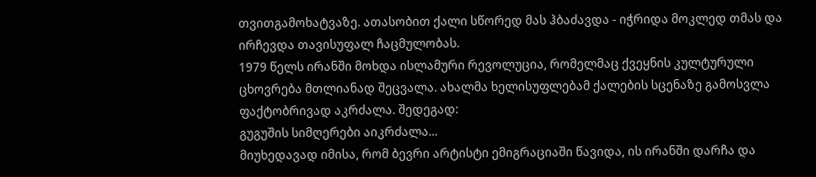თვითგამოხატვაზე. ათასობით ქალი სწორედ მას ჰბაძავდა - იჭრიდა მოკლედ თმას და ირჩევდა თავისუფალ ჩაცმულობას.
1979 წელს ირანში მოხდა ისლამური რევოლუცია, რომელმაც ქვეყნის კულტურული ცხოვრება მთლიანად შეცვალა. ახალმა ხელისუფლებამ ქალების სცენაზე გამოსვლა ფაქტობრივად აკრძალა. შედეგად:
გუგუშის სიმღერები აიკრძალა...
მიუხედავად იმისა, რომ ბევრი არტისტი ემიგრაციაში წავიდა, ის ირანში დარჩა და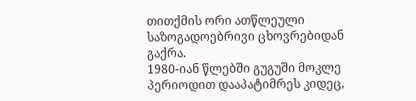თითქმის ორი ათწლეული საზოგადოებრივი ცხოვრებიდან გაქრა.
1980-იან წლებში გუგუში მოკლე პერიოდით დააპატიმრეს კიდეც,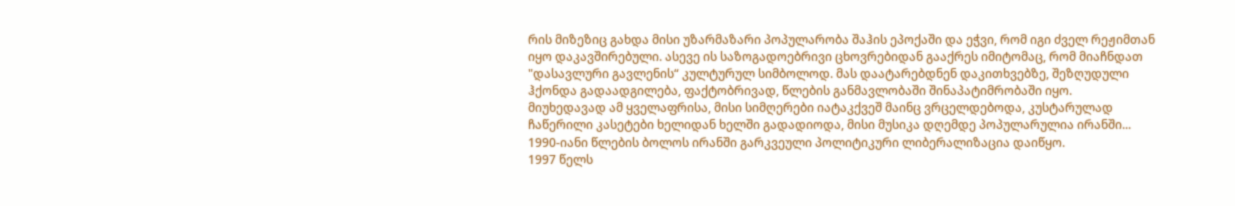რის მიზეზიც გახდა მისი უზარმაზარი პოპულარობა შაჰის ეპოქაში და ეჭვი, რომ იგი ძველ რეჟიმთან იყო დაკავშირებული. ასევე ის საზოგადოებრივი ცხოვრებიდან გააქრეს იმიტომაც, რომ მიაჩნდათ "დასავლური გავლენის“ კულტურულ სიმბოლოდ. მას დაატარებდნენ დაკითხვებზე, შეზღუდული ჰქონდა გადაადგილება, ფაქტობრივად, წლების განმავლობაში შინაპატიმრობაში იყო.
მიუხედავად ამ ყველაფრისა, მისი სიმღერები იატაკქვეშ მაინც ვრცელდებოდა, კუსტარულად ჩაწერილი კასეტები ხელიდან ხელში გადადიოდა, მისი მუსიკა დღემდე პოპულარულია ირანში...
1990-იანი წლების ბოლოს ირანში გარკვეული პოლიტიკური ლიბერალიზაცია დაიწყო.
1997 წელს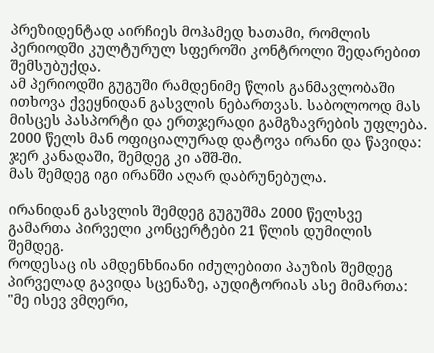პრეზიდენტად აირჩიეს მოჰამედ ხათამი, რომლის პერიოდში კულტურულ სფეროში კონტროლი შედარებით შემსუბუქდა.
ამ პერიოდში გუგუში რამდენიმე წლის განმავლობაში ითხოვა ქვეყნიდან გასვლის ნებართვას. საბოლოოდ მას მისცეს პასპორტი და ერთჯერადი გამგზავრების უფლება. 2000 წელს მან ოფიციალურად დატოვა ირანი და წავიდა: ჯერ კანადაში, შემდეგ კი აშშ-ში.
მას შემდეგ იგი ირანში აღარ დაბრუნებულა.

ირანიდან გასვლის შემდეგ გუგუშმა 2000 წელსვე გამართა პირველი კონცერტები 21 წლის დუმილის შემდეგ.
როდესაც ის ამდენხნიანი იძულებითი პაუზის შემდეგ პირველად გავიდა სცენაზე, აუდიტორიას ასე მიმართა:
"მე ისევ ვმღერი,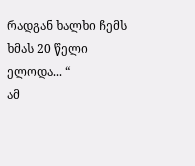რადგან ხალხი ჩემს ხმას 20 წელი ელოდა... “
ამ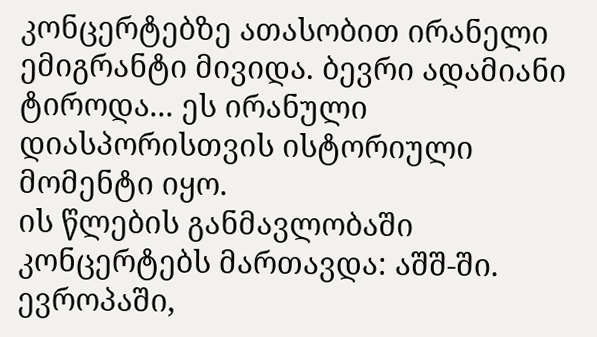კონცერტებზე ათასობით ირანელი ემიგრანტი მივიდა. ბევრი ადამიანი ტიროდა... ეს ირანული დიასპორისთვის ისტორიული მომენტი იყო.
ის წლების განმავლობაში კონცერტებს მართავდა: აშშ-ში. ევროპაში,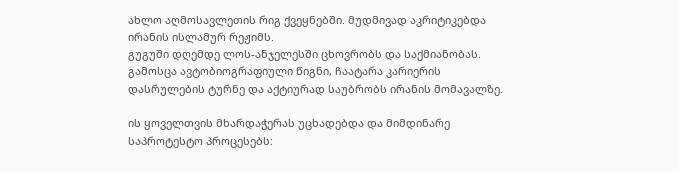ახლო აღმოსავლეთის რიგ ქვეყნებში. მუდმივად აკრიტიკებდა ირანის ისლამურ რეჟიმს.
გუგუში დღემდე ლოს-ანჯელესში ცხოვრობს და საქმიანობას. გამოსცა ავტობიოგრაფიული წიგნი, ჩაატარა კარიერის დასრულების ტურნე და აქტიურად საუბრობს ირანის მომავალზე.

ის ყოველთვის მხარდაჭერას უცხადებდა და მიმდინარე საპროტესტო პროცესებს: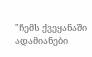"ჩემს ქვეყანაში ადამიანები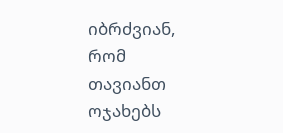იბრძვიან, რომ თავიანთ ოჯახებს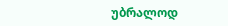უბრალოდ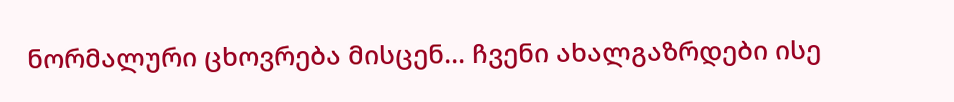ნორმალური ცხოვრება მისცენ… ჩვენი ახალგაზრდები ისე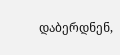დაბერდნენ,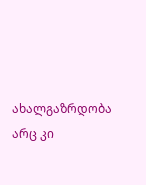ახალგაზრდობა არც კი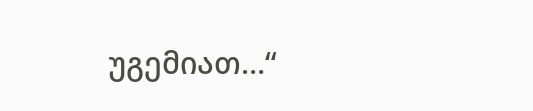უგემიათ…“